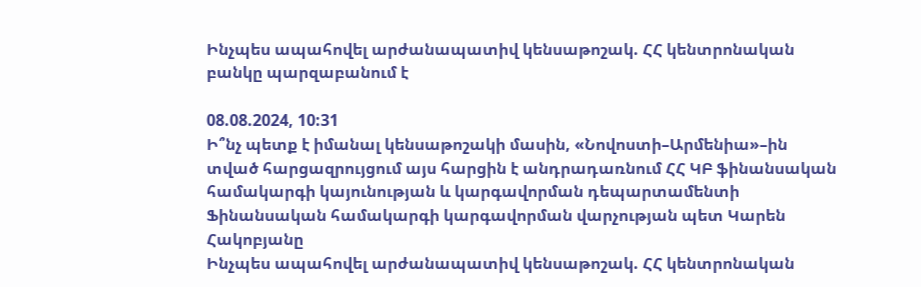Ինչպես ապահովել արժանապատիվ կենսաթոշակ. ՀՀ կենտրոնական բանկը պարզաբանում է

08.08.2024, 10:31
Ի՞նչ պետք է իմանալ կենսաթոշակի մասին, «Նովոստի–Արմենիա»–ին տված հարցազրույցում այս հարցին է անդրադառնում ՀՀ ԿԲ ֆինանսական համակարգի կայունության և կարգավորման դեպարտամենտի Ֆինանսական համակարգի կարգավորման վարչության պետ Կարեն Հակոբյանը
Ինչպես ապահովել արժանապատիվ կենսաթոշակ. ՀՀ կենտրոնական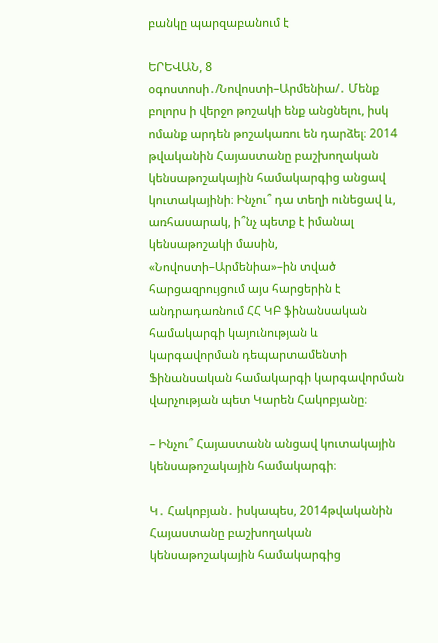բանկը պարզաբանում է

ԵՐԵՎԱՆ, 8 օգոստոսի․/Նովոստի–Արմենիա/․ Մենք բոլորս ի վերջո թոշակի ենք անցնելու, իսկ ոմանք արդեն թոշակառու են դարձել։ 2014 թվականին Հայաստանը բաշխողական կենսաթոշակային համակարգից անցավ կուտակայինի։ Ինչու՞ դա տեղի ունեցավ և, առհասարակ, ի՞նչ պետք է իմանալ կենսաթոշակի մասին, «Նովոստի–Արմենիա»–ին տված հարցազրույցում այս հարցերին է անդրադառնում ՀՀ ԿԲ ֆինանսական համակարգի կայունության և կարգավորման դեպարտամենտի Ֆինանսական համակարգի կարգավորման վարչության պետ Կարեն Հակոբյանը։

– Ինչու՞ Հայաստանն անցավ կուտակային կենսաթոշակային համակարգի։

Կ․ Հակոբյան․ իսկապես, 2014թվականին Հայաստանը բաշխողական կենսաթոշակային համակարգից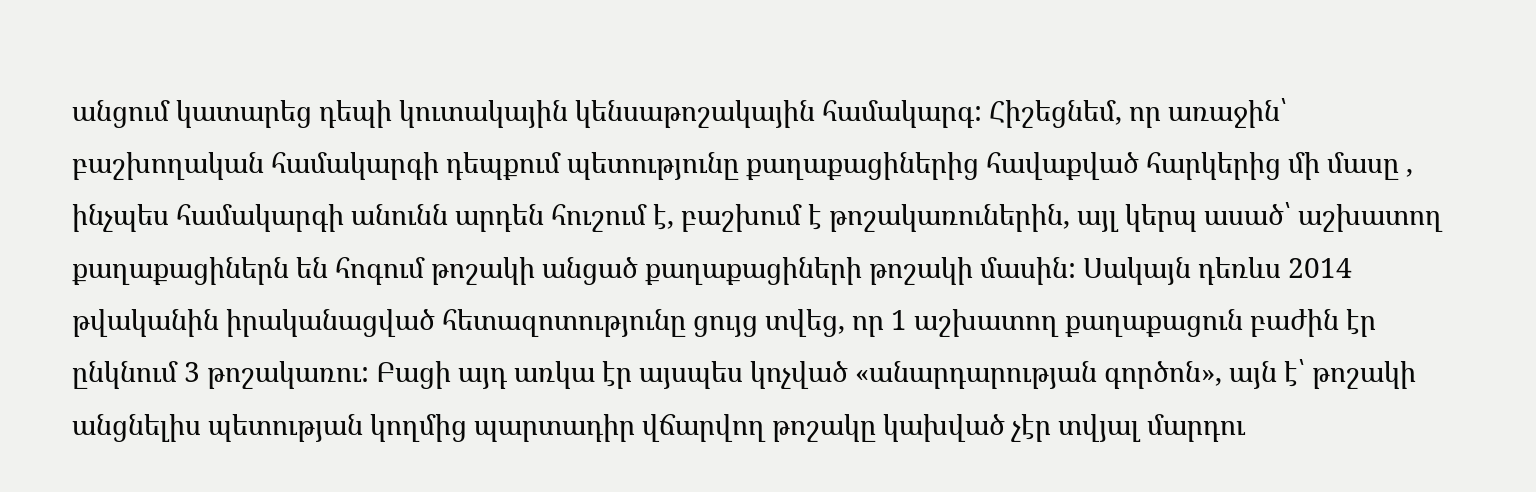անցում կատարեց դեպի կուտակային կենսաթոշակային համակարգ: Հիշեցնեմ, որ առաջին՝ բաշխողական համակարգի դեպքում պետությունը քաղաքացիներից հավաքված հարկերից մի մասը , ինչպես համակարգի անունն արդեն հուշում է, բաշխում է թոշակառուներին, այլ կերպ ասած՝ աշխատող քաղաքացիներն են հոգում թոշակի անցած քաղաքացիների թոշակի մասին: Սակայն դեռևս 2014 թվականին իրականացված հետազոտությունը ցույց տվեց, որ 1 աշխատող քաղաքացուն բաժին էր ընկնում 3 թոշակառու: Բացի այդ առկա էր այսպես կոչված «անարդարության գործոն», այն է՝ թոշակի անցնելիս պետության կողմից պարտադիր վճարվող թոշակը կախված չէր տվյալ մարդու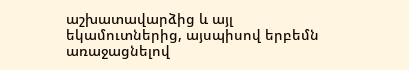աշխատավարձից և այլ եկամուտներից, այսպիսով երբեմն առաջացնելով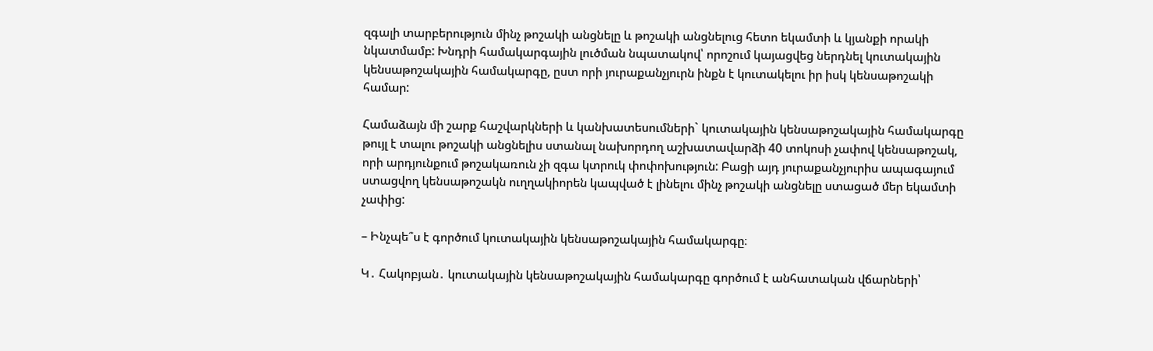զգալի տարբերություն մինչ թոշակի անցնելը և թոշակի անցնելուց հետո եկամտի և կյանքի որակի նկատմամբ: Խնդրի համակարգային լուծման նպատակով՝ որոշում կայացվեց ներդնել կուտակային կենսաթոշակային համակարգը, ըստ որի յուրաքանչյուրն ինքն է կուտակելու իր իսկ կենսաթոշակի համար:

Համաձայն մի շարք հաշվարկների և կանխատեսումների` կուտակային կենսաթոշակային համակարգը թույլ է տալու թոշակի անցնելիս ստանալ նախորդող աշխատավարձի 40 տոկոսի չափով կենսաթոշակ, որի արդյունքում թոշակառուն չի զգա կտրուկ փոփոխություն: Բացի այդ յուրաքանչյուրիս ապագայում ստացվող կենսաթոշակն ուղղակիորեն կապված է լինելու մինչ թոշակի անցնելը ստացած մեր եկամտի չափից:

– Ինչպե՞ս է գործում կուտակային կենսաթոշակային համակարգը։

Կ․ Հակոբյան․ կուտակային կենսաթոշակային համակարգը գործում է անհատական վճարների՝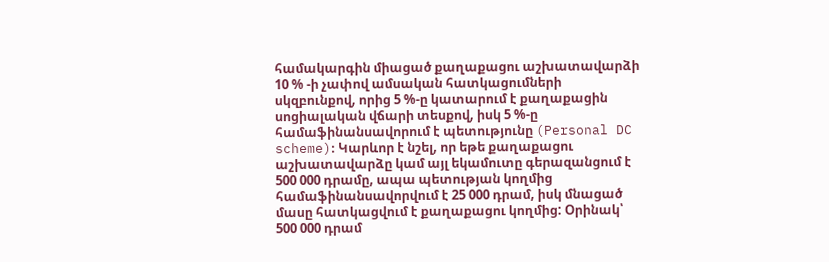համակարգին միացած քաղաքացու աշխատավարձի 10 % -ի չափով ամսական հատկացումների սկզբունքով, որից 5 %-ը կատարում է քաղաքացին սոցիալական վճարի տեսքով, իսկ 5 %-ը համաֆինանսավորում է պետությունը (Personal DC scheme)։ Կարևոր է նշել, որ եթե քաղաքացու աշխատավարձը կամ այլ եկամուտը գերազանցում է 500 000 դրամը, ապա պետության կողմից համաֆինանսավորվում է 25 000 դրամ, իսկ մնացած մասը հատկացվում է քաղաքացու կողմից: Օրինակ՝ 500 000 դրամ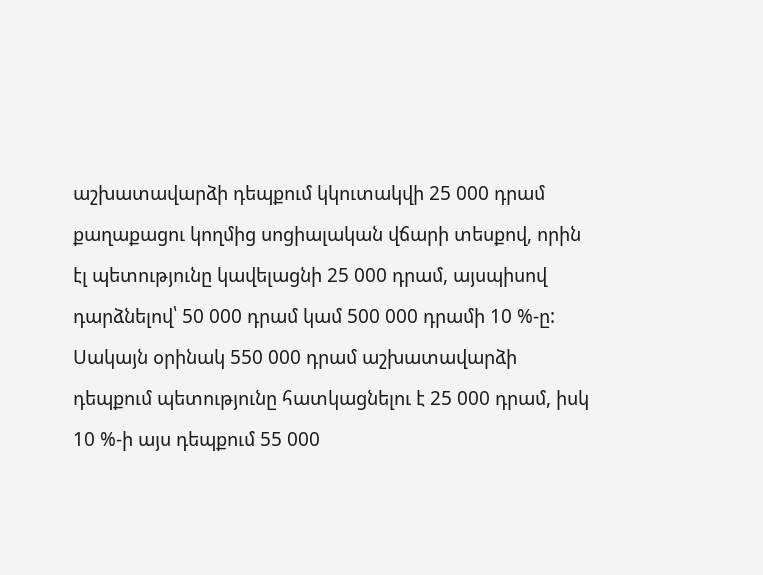աշխատավարձի դեպքում կկուտակվի 25 000 դրամ քաղաքացու կողմից սոցիալական վճարի տեսքով, որին էլ պետությունը կավելացնի 25 000 դրամ, այսպիսով դարձնելով՝ 50 000 դրամ կամ 500 000 դրամի 10 %-ը: Սակայն օրինակ 550 000 դրամ աշխատավարձի դեպքում պետությունը հատկացնելու է 25 000 դրամ, իսկ 10 %-ի այս դեպքում 55 000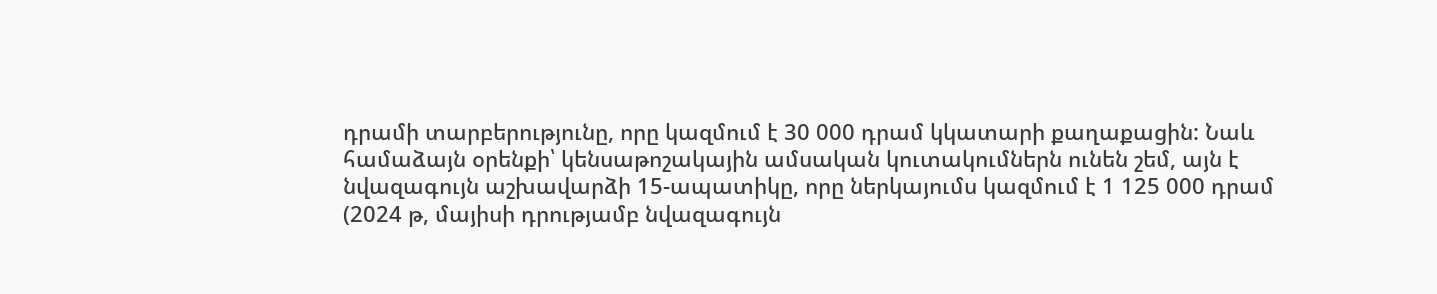դրամի տարբերությունը, որը կազմում է 30 000 դրամ կկատարի քաղաքացին: Նաև համաձայն օրենքի՝ կենսաթոշակային ամսական կուտակումներն ունեն շեմ, այն է նվազագույն աշխավարձի 15-ապատիկը, որը ներկայումս կազմում է 1 125 000 դրամ (2024 թ, մայիսի դրությամբ նվազագույն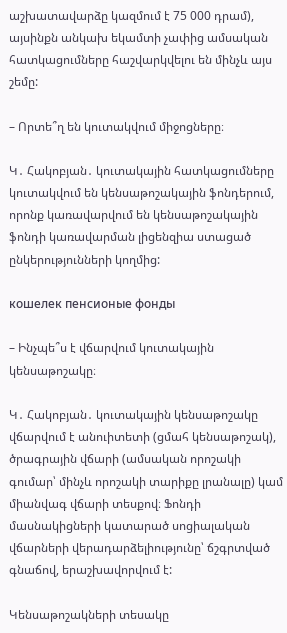աշխատավարձը կազմում է 75 000 դրամ), այսինքն անկախ եկամտի չափից ամսական հատկացումները հաշվարկվելու են մինչև այս շեմը:

– Որտե՞ղ են կուտակվում միջոցները։

Կ․ Հակոբյան․ կուտակային հատկացումները կուտակվում են կենսաթոշակային ֆոնդերում, որոնք կառավարվում են կենսաթոշակային ֆոնդի կառավարման լիցենզիա ստացած ընկերությունների կողմից:

кошелек пенсионые фонды

– Ինչպե՞ս է վճարվում կուտակային կենսաթոշակը։

Կ․ Հակոբյան․ կուտակային կենսաթոշակը վճարվում է անուիտետի (ցմահ կենսաթոշակ), ծրագրային վճարի (ամսական որոշակի գումար՝ մինչև որոշակի տարիքը լրանալը) կամ միանվագ վճարի տեսքով։ Ֆոնդի մասնակիցների կատարած սոցիալական վճարների վերադարձելիությունը՝ ճշգրտված գնաճով, երաշխավորվում է:

Կենսաթոշակների տեսակը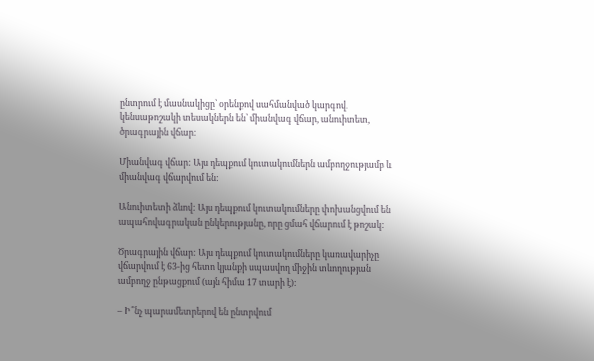ընտրում է մասնակիցը՝ օրենքով սահմանված կարգով․ կենսաթոշակի տեսակներն են՝ միանվագ վճար, անուիտետ, ծրագրային վճար։

Միանվագ վճար: Այս դեպքում կուտակումներն ամբողջությամբ և միանվագ վճարվում են:

Անուիտետի ձևով: Այս դեպքում կուտակումները փոխանցվում են ապահովագրական ընկերությանը, որը ցմահ վճարում է թոշակ:

Ծրագրային վճար: Այս դեպքում կուտակումները կառավարիչը վճարվում է 63-ից հետո կյանքի սպասվող միջին տևողության ամբողջ ընթացքում (այն հիմա 17 տարի է):

– Ի՞նչ պարամետրերով են ընտրվում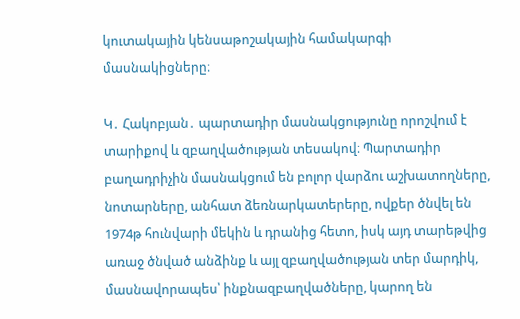կուտակային կենսաթոշակային համակարգի մասնակիցները։

Կ․ Հակոբյան․ պարտադիր մասնակցությունը որոշվում է տարիքով և զբաղվածության տեսակով։ Պարտադիր բաղադրիչին մասնակցում են բոլոր վարձու աշխատողները, նոտարները, անհատ ձեռնարկատերերը, ովքեր ծնվել են 1974թ հունվարի մեկին և դրանից հետո, իսկ այդ տարեթվից առաջ ծնված անձինք և այլ զբաղվածության տեր մարդիկ, մասնավորապես՝ ինքնազբաղվածները, կարող են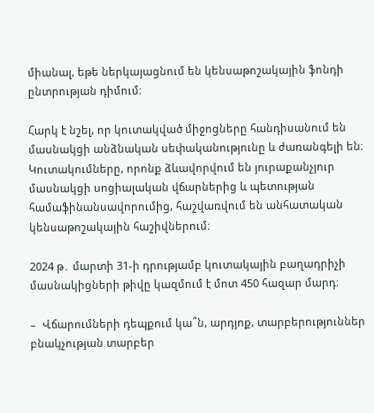միանալ, եթե ներկայացնում են կենսաթոշակային ֆոնդի ընտրության դիմում։

Հարկ է նշել, որ կուտակված միջոցները հանդիսանում են մասնակցի անձնական սեփականությունը և ժառանգելի են։ Կուտակումները, որոնք ձևավորվում են յուրաքանչյուր մասնակցի սոցիալական վճարներից և պետության համաֆինանսավորումից, հաշվառվում են անհատական կենսաթոշակային հաշիվներում։

2024 թ․ մարտի 31-ի դրությամբ կուտակային բաղադրիչի մասնակիցների թիվը կազմում է մոտ 450 հազար մարդ։

–  Վճարումների դեպքում կա՞ն, արդյոք, տարբերություններ բնակչության տարբեր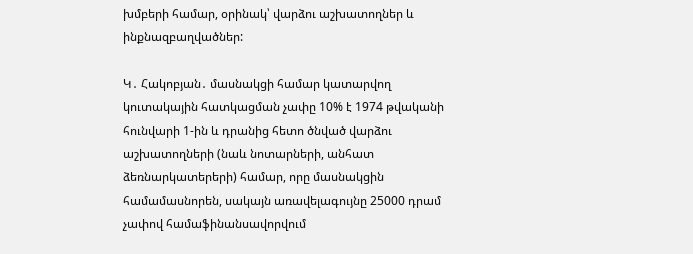խմբերի համար, օրինակ՝ վարձու աշխատողներ և ինքնազբաղվածներ:

Կ․ Հակոբյան․ մասնակցի համար կատարվող կուտակային հատկացման չափը 10% է 1974 թվականի հունվարի 1-ին և դրանից հետո ծնված վարձու աշխատողների (նաև նոտարների, անհատ ձեռնարկատերերի) համար, որը մասնակցին համամասնորեն, սակայն առավելագույնը 25000 դրամ չափով համաֆինանսավորվում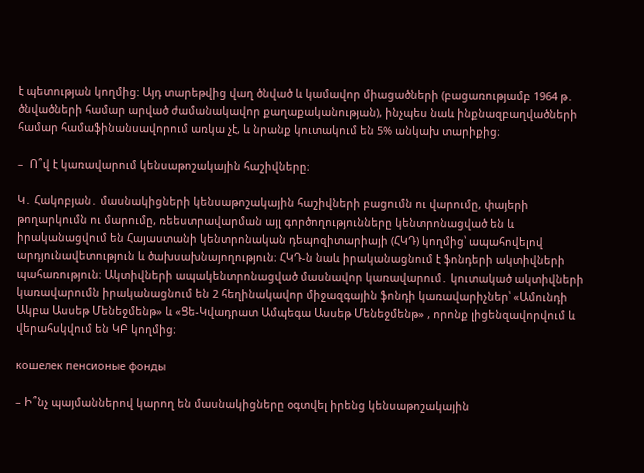է պետության կողմից: Այդ տարեթվից վաղ ծնված և կամավոր միացածների (բացառությամբ 1964 թ․ ծնվածների համար արված ժամանակավոր քաղաքականության), ինչպես նաև ինքնազբաղվածների համար համաֆինանսավորում առկա չէ, և նրանք կուտակում են 5% անկախ տարիքից։

–  Ո՞վ է կառավարում կենսաթոշակային հաշիվները։

Կ․ Հակոբյան․ մասնակիցների կենսաթոշակային հաշիվների բացումն ու վարումը, փայերի թողարկումն ու մարումը, ռեեստրավարման այլ գործողությունները կենտրոնացված են և իրականացվում են Հայաստանի կենտրոնական դեպոզիտարիայի (ՀԿԴ) կողմից՝ ապահովելով արդյունավետություն և ծախսախնայողություն։ ՀԿԴ-ն նաև իրականացնում է ֆոնդերի ակտիվների պահառություն։ Ակտիվների ապակենտրոնացված մասնավոր կառավարում․ կուտակած ակտիվների կառավարումն իրականացնում են 2 հեղինակավոր միջազգային ֆոնդի կառավարիչներ՝ «Ամունդի Ակբա Ասսեթ Մենեջմենթ» և «Ցե-Կվադրատ Ամպեգա Ասսեթ Մենեջմենթ» , որոնք լիցենզավորվում և վերահսկվում են ԿԲ կողմից։

кошелек пенсионые фонды

– Ի՞նչ պայմաններով կարող են մասնակիցները օգտվել իրենց կենսաթոշակային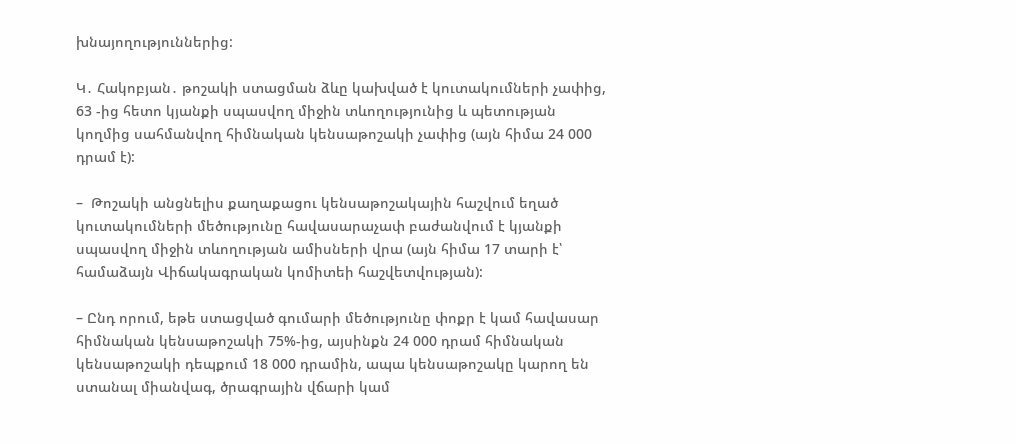խնայողություններից:

Կ․ Հակոբյան․ թոշակի ստացման ձևը կախված է կուտակումների չափից, 63 -ից հետո կյանքի սպասվող միջին տևողությունից և պետության կողմից սահմանվող հիմնական կենսաթոշակի չափից (այն հիմա 24 000 դրամ է):

–  Թոշակի անցնելիս քաղաքացու կենսաթոշակային հաշվում եղած կուտակումների մեծությունը հավասարաչափ բաժանվում է կյանքի սպասվող միջին տևողության ամիսների վրա (այն հիմա 17 տարի է՝ համաձայն Վիճակագրական կոմիտեի հաշվետվության):

– Ընդ որում, եթե ստացված գումարի մեծությունը փոքր է կամ հավասար հիմնական կենսաթոշակի 75%-ից, այսինքն 24 000 դրամ հիմնական կենսաթոշակի դեպքում 18 000 դրամին, ապա կենսաթոշակը կարող են ստանալ միանվագ, ծրագրային վճարի կամ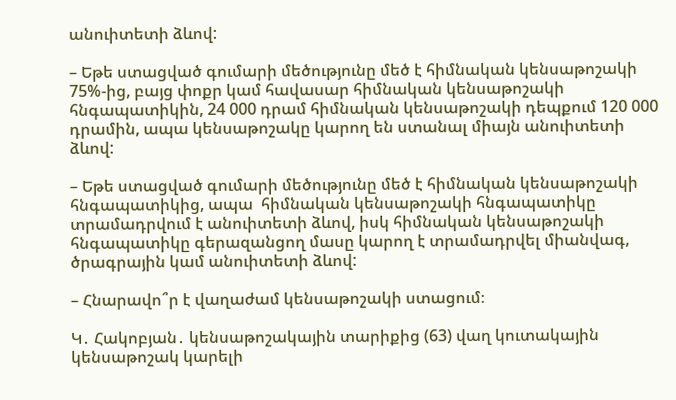անուիտետի ձևով:

– Եթե ստացված գումարի մեծությունը մեծ է հիմնական կենսաթոշակի 75%-ից, բայց փոքր կամ հավասար հիմնական կենսաթոշակի հնգապատիկին, 24 000 դրամ հիմնական կենսաթոշակի դեպքում 120 000 դրամին, ապա կենսաթոշակը կարող են ստանալ միայն անուիտետի ձևով:

– Եթե ստացված գումարի մեծությունը մեծ է հիմնական կենսաթոշակի հնգապատիկից, ապա  հիմնական կենսաթոշակի հնգապատիկը տրամադրվում է անուիտետի ձևով, իսկ հիմնական կենսաթոշակի հնգապատիկը գերազանցող մասը կարող է տրամադրվել միանվագ, ծրագրային կամ անուիտետի ձևով:

– Հնարավո՞ր է վաղաժամ կենսաթոշակի ստացում։

Կ․ Հակոբյան․ կենսաթոշակային տարիքից (63) վաղ կուտակային կենսաթոշակ կարելի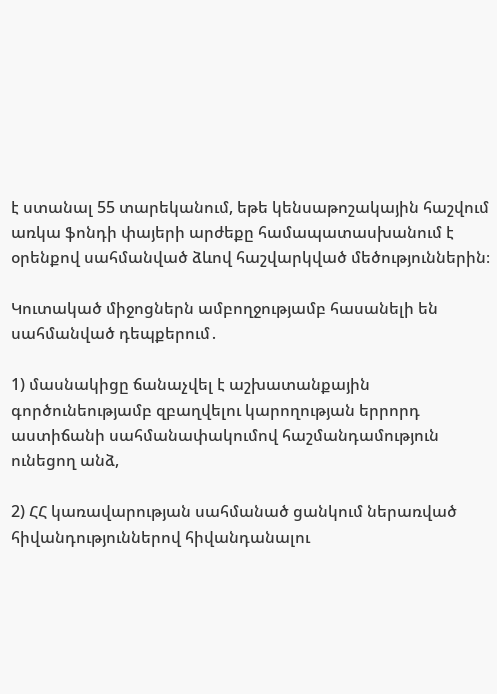է ստանալ 55 տարեկանում, եթե կենսաթոշակային հաշվում առկա ֆոնդի փայերի արժեքը համապատասխանում է օրենքով սահմանված ձևով հաշվարկված մեծություններին։

Կուտակած միջոցներն ամբողջությամբ հասանելի են սահմանված դեպքերում․

1) մասնակիցը ճանաչվել է աշխատանքային գործունեությամբ զբաղվելու կարողության երրորդ աստիճանի սահմանափակումով հաշմանդամություն ունեցող անձ,

2) ՀՀ կառավարության սահմանած ցանկում ներառված հիվանդություններով հիվանդանալու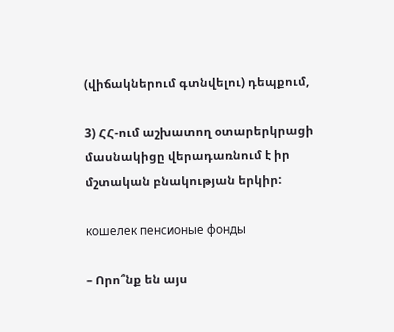(վիճակներում գտնվելու) դեպքում,

3) ՀՀ-ում աշխատող օտարերկրացի մասնակիցը վերադառնում է իր մշտական բնակության երկիր:

кошелек пенсионые фонды

– Որո՞նք են այս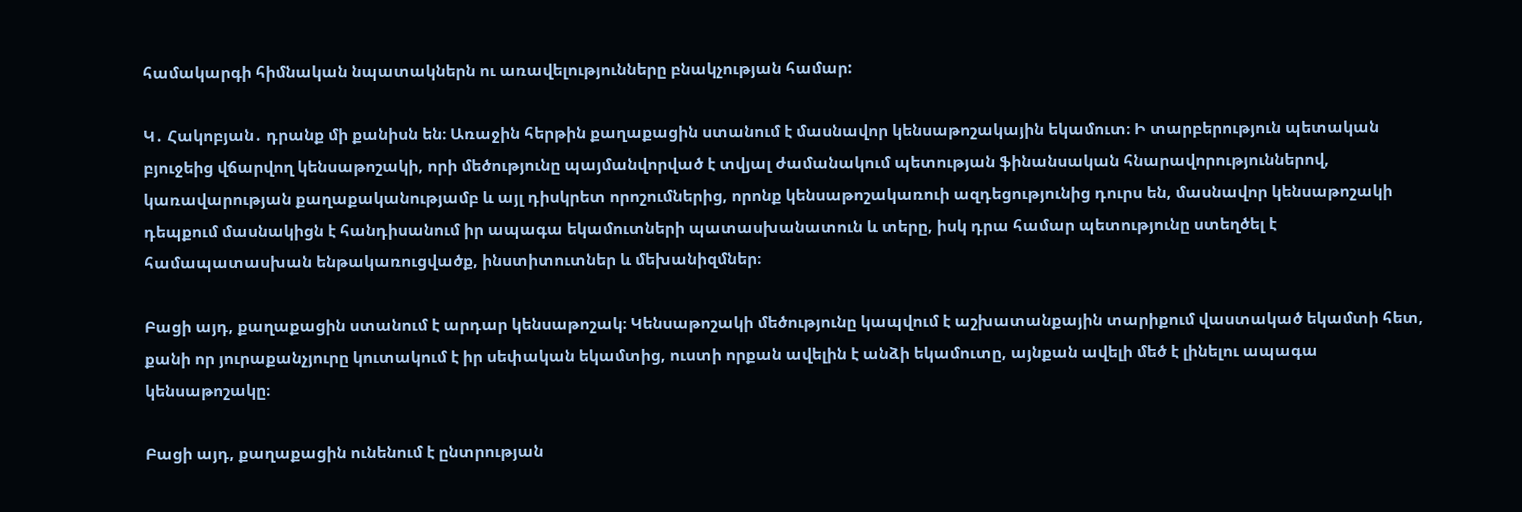համակարգի հիմնական նպատակներն ու առավելությունները բնակչության համար:

Կ․ Հակոբյան․ դրանք մի քանիսն են։ Առաջին հերթին քաղաքացին ստանում է մասնավոր կենսաթոշակային եկամուտ։ Ի տարբերություն պետական բյուջեից վճարվող կենսաթոշակի, որի մեծությունը պայմանվորված է տվյալ ժամանակում պետության ֆինանսական հնարավորություններով, կառավարության քաղաքականությամբ և այլ դիսկրետ որոշումներից, որոնք կենսաթոշակառուի ազդեցությունից դուրս են, մասնավոր կենսաթոշակի դեպքում մասնակիցն է հանդիսանում իր ապագա եկամուտների պատասխանատուն և տերը, իսկ դրա համար պետությունը ստեղծել է համապատասխան ենթակառուցվածք, ինստիտուտներ և մեխանիզմներ։

Բացի այդ, քաղաքացին ստանում է արդար կենսաթոշակ։ Կենսաթոշակի մեծությունը կապվում է աշխատանքային տարիքում վաստակած եկամտի հետ, քանի որ յուրաքանչյուրը կուտակում է իր սեփական եկամտից, ուստի որքան ավելին է անձի եկամուտը, այնքան ավելի մեծ է լինելու ապագա կենսաթոշակը։

Բացի այդ, քաղաքացին ունենում է ընտրության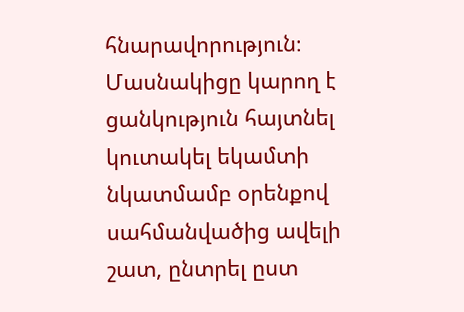հնարավորություն։ Մասնակիցը կարող է ցանկություն հայտնել կուտակել եկամտի նկատմամբ օրենքով սահմանվածից ավելի շատ, ընտրել ըստ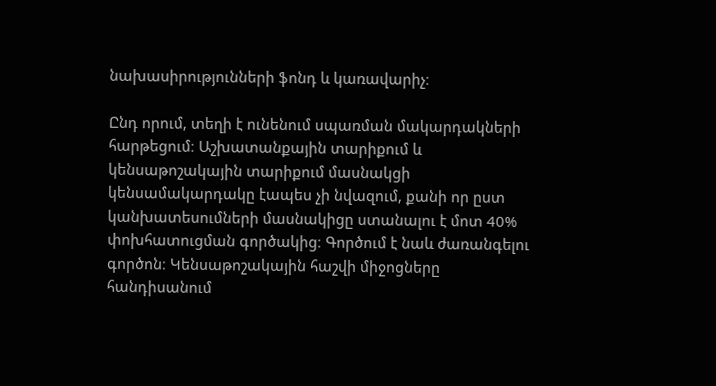նախասիրությունների ֆոնդ և կառավարիչ։

Ընդ որում, տեղի է ունենում սպառման մակարդակների հարթեցում։ Աշխատանքային տարիքում և կենսաթոշակային տարիքում մասնակցի կենսամակարդակը էապես չի նվազում, քանի որ ըստ կանխատեսումների մասնակիցը ստանալու է մոտ 40% փոխհատուցման գործակից։ Գործում է նաև ժառանգելու գործոն։ Կենսաթոշակային հաշվի միջոցները հանդիսանում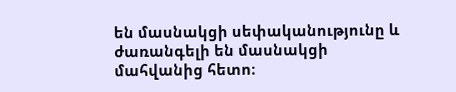են մասնակցի սեփականությունը և ժառանգելի են մասնակցի մահվանից հետո։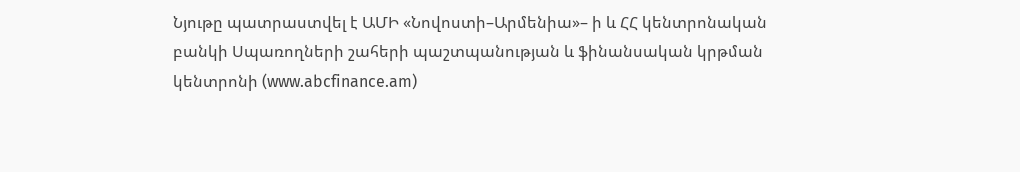Նյութը պատրաստվել է ԱՄԻ «Նովոստի–Արմենիա»– ի և ՀՀ կենտրոնական բանկի Սպառողների շահերի պաշտպանության և ֆինանսական կրթման կենտրոնի (www.abcfinance.am)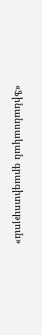«Ֆինանսական գրագիտություն»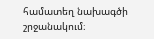համատեղ նախագծի շրջանակում։